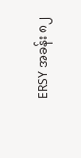ERSY အခန်း ၈၂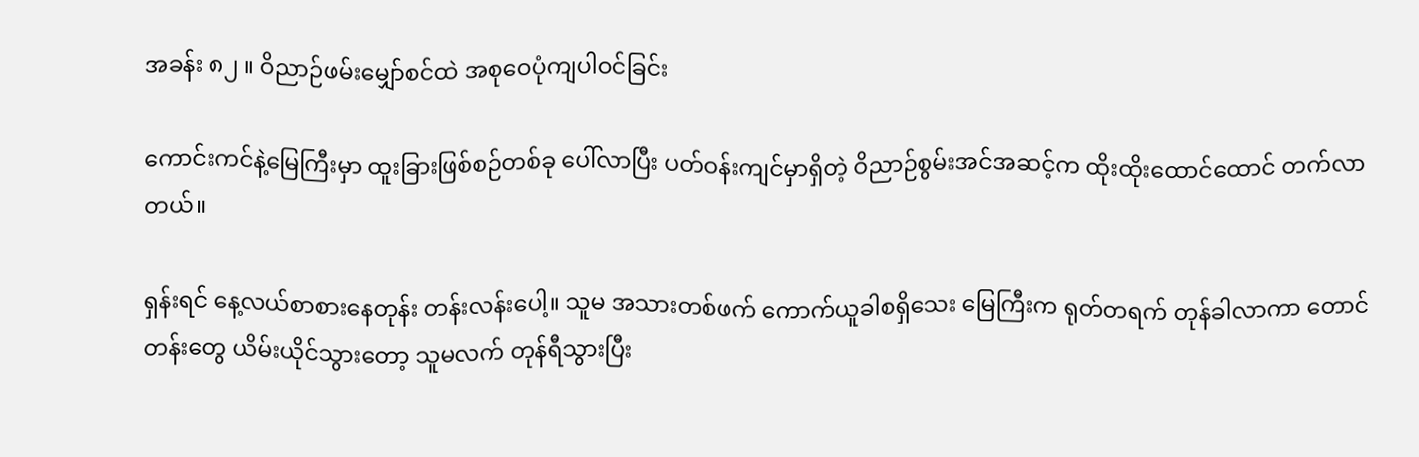အခန်း ၈၂ ။ ဝိညာဉ်ဖမ်းမျှော်စင်ထဲ အစုဝေပုံကျပါဝင်ခြင်း

ကောင်းကင်နဲ့မြေကြီးမှာ ထူးခြားဖြစ်စဉ်တစ်ခု ပေါ်လာပြီး ပတ်ဝန်းကျင်မှာရှိတဲ့ ဝိညာဉ်စွမ်းအင်အဆင့်က ထိုးထိုးထောင်ထောင် တက်လာတယ်။

ရှန်းရင် နေ့လယ်စာစားနေတုန်း တန်းလန်းပေါ့။ သူမ အသားတစ်ဖက် ကောက်ယူခါစရှိသေး မြေကြီးက ရုတ်တရက် တုန်ခါလာကာ တောင်တန်းတွေ ယိမ်းယိုင်သွားတော့ သူမလက် တုန်ရီသွားပြီး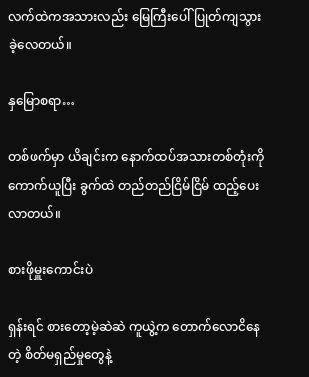လက်ထဲကအသားလည်း မြေကြီးပေါ်ပြုတ်ကျသွားခဲ့လေတယ်။

နှမြောစရာ…

တစ်ဖက်မှာ ယိချင်းက နောက်ထပ်အသားတစ်တုံးကို ကောက်ယူပြီး ခွက်ထဲ တည်တည်ငြိမ်ငြိမ် ထည့်ပေးလာတယ်။

စားဖိုမှူးကောင်းပဲ

ရှန်းရင် စားတော့မဲ့ဆဲဆဲ ကူယွဲ့က တောက်လောငိနေတဲ့ စိတ်မရှည်မှုတွေနဲ့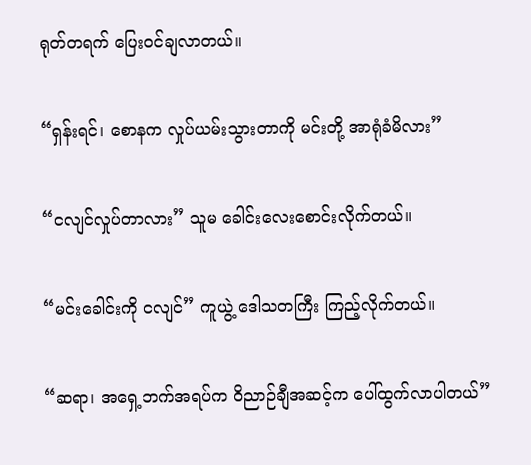ရုတ်တရက် ပြေးဝင်ချလာတယ်။

“ရှန်းရင်၊ စောနက လှုပ်ယမ်းသွားတာကို မင်းတို့ အာရုံခံမိလား”

“ငလျင်လှုပ်တာလား” သူမ ခေါင်းလေးစောင်းလိုက်တယ်။

“မင်းခေါင်းကို ငလျင်” ကူယွဲ့ ဒေါသတကြီး ကြည့်လိုက်တယ်။

“ဆရာ၊ အရှေ့ဘက်အရပ်က ဝိညာဉ်ချီအဆင့်က ပေါ်ထွက်လာပါတယ်”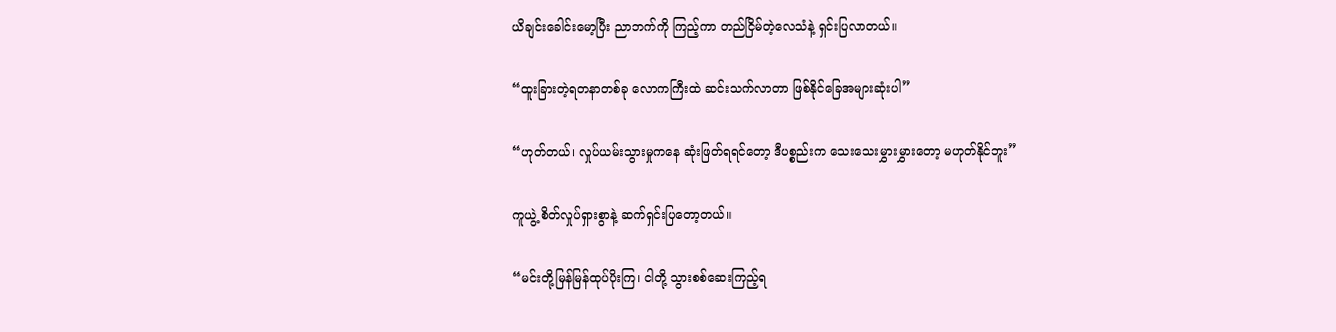ယိချင်းခေါင်းမော့ပြီး ညာဘက်ကို ကြည့်ကာ တည်ငြိမ်တဲ့လေသံနဲ့ ရှင်းပြလာတယ်။

“ထူးခြားတဲ့ရတနာတစ်ခု လောကကြီးထဲ ဆင်းသက်လာတာ ဖြစ်နိုင်ခြေအများဆုံးပါ”

“ဟုတ်တယ်၊ လှုပ်ယမ်းသွားမှုကနေ ဆုံးဖြတ်ရရင်တော့ ဒီပစ္စည်းက သေးသေးမွှားမွှားတော့ မဟုတ်နိုင်ဘူး”

ကူယွဲ့ စိတ်လှုပ်ရှားစွာနဲ့ ဆက်ရှင်းပြတော့တယ်။

“မင်းတို့မြန်မြန်ထုပ်ပိုးကြ၊ ငါတို့ သွားစစ်ဆေးကြည့်ရ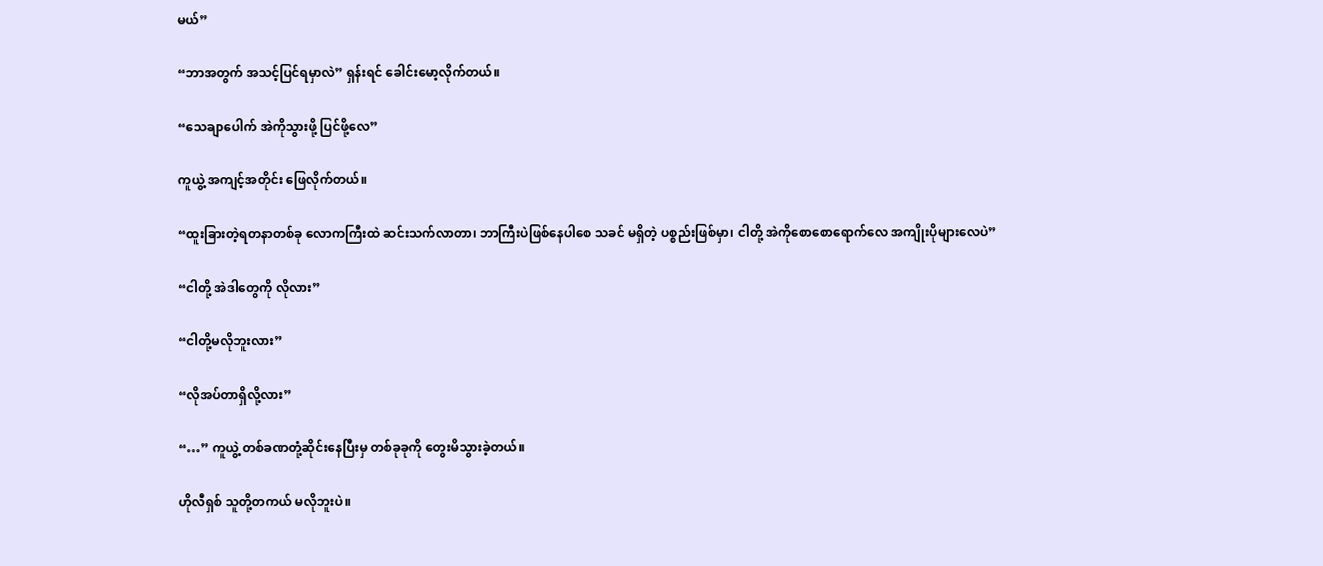မယ်”

“ဘာအတွက် အသင့်ပြင်ရမှာလဲ” ရှန်းရင် ခေါင်းမော့လိုက်တယ်။

“သေချာပေါက် အဲကိုသွားဖို့ ပြင်‌ဖို့လေ”

ကူယွဲ့ အကျင့်အတိုင်း ဖြေလိုက်တယ်။

“ထူးခြားတဲ့ရတနာတစ်ခု လောကကြီးထဲ ဆင်းသက်လာတာ၊ ဘာကြီးပဲဖြစ်နေပါစေ သခင် မရှိတဲ့ ပစ္စည်းဖြစ်မှာ၊ ငါတို့ အဲကိုစောစောရောက်လေ အကျိုးပိုများလေပဲ”

“ငါတို့ အဲဒါတွေကို လိုလား”

“ငါတို့မလိုဘူးလား”

“လိုအပ်တာရှိလို့လား”

“…” ကူယွဲ့ တစ်ခဏတုံ့ဆိုင်းနေပြီးမှ တစ်ခုခုကို တွေးမိသွားခဲ့တယ်။

ဟိုလီရှစ် သူတို့တကယ် မလိုဘူးပဲ။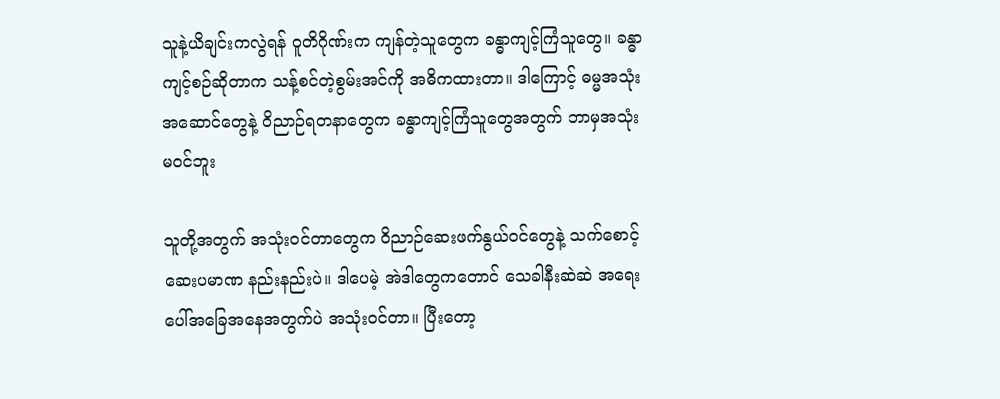သူနဲ့ယိချင်းကလွဲရန် ဝူတိဂိုဏ်းက ကျန်တဲ့သူတွေက ခန္ဓာကျင့်ကြံသူတွေ။ ခန္ဓာကျင့်စဉ်ဆိုတာက သန့်စင်တဲ့စွမ်းအင်ကို အဓိကထားတာ။ ဒါကြောင့် ဓမ္မအသုံးအဆောင်တွေနဲ့ ဝိညာဉ်ရတနာတွေက ခန္ဓာကျင့်ကြံသူတွေအတွက် ဘာမှအသုံးမဝင်ဘူး

သူတို့အတွက် အသုံးဝင်တာတွေက ဝိညာဉ်ဆေးဖက်နွယ်ဝင်တွေနဲ့ သက်စောင့်ဆေးပမာဏ နည်းနည်းပဲ။ ဒါပေမဲ့ အဲဒါတွေကတောင် သေခါနီးဆဲဆဲ အရေးပေါ်အခြေအနေအတွက်ပဲ အသုံးဝင်တာ။ ပြီးတော့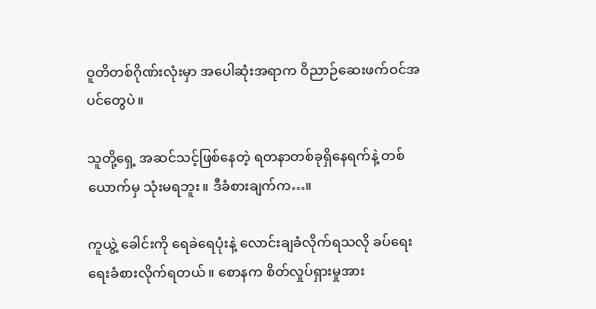ဝူတိတစ်ဂိုဏ်းလုံးမှာ အပေါဆုံးအရာက ဝိညာဉ်ဆေးဖက်ဝင်အပင်တွေပဲ။

သူတို့ရှေ့ အဆင်သင့်ဖြစ်နေတဲ့ ရတနာတစ်ခုရှိနေရက်နဲ့ တစ်ယောက်မှ သုံးမရဘူး။ ဒီခံစားချက်က…။

ကူယွဲ့ ခေါင်းကို ရေခဲရေပုံးနဲ့ လောင်းချခံလိုက်ရသလို ခပ်ရေးရေးခံစားလိုက်ရတယ်။ စောနက စိတ်လှုပ်ရှားမှုအား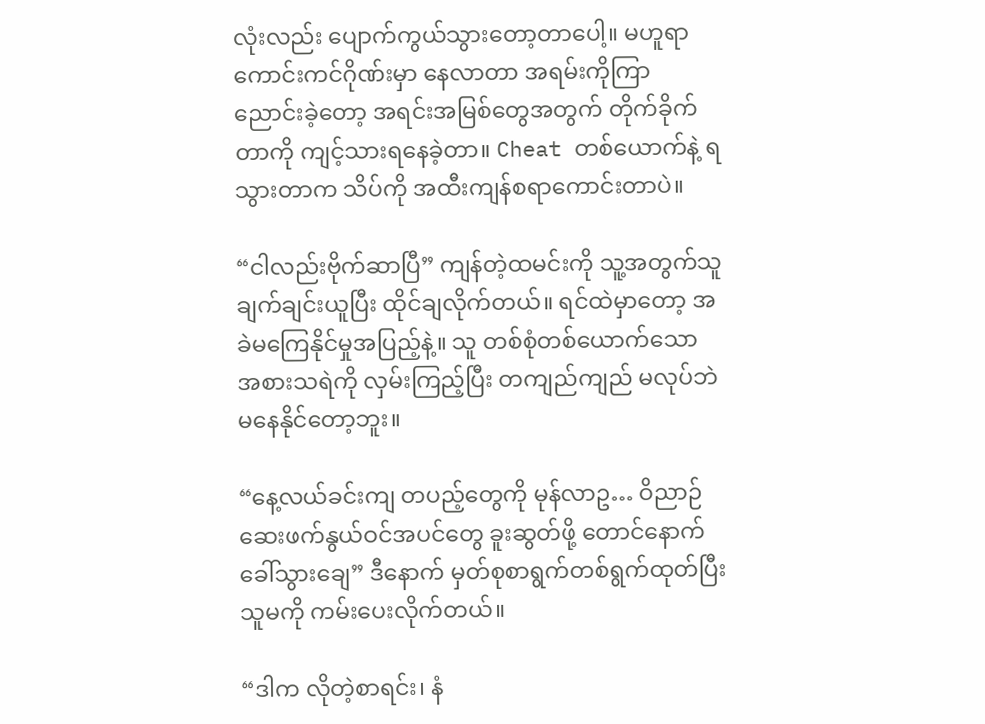လုံးလည်း ပျောက်ကွယ်သွားတော့တာပေါ့။ မဟူရာကောင်းကင်ဂိုဏ်းမှာ နေလာတာ အရမ်းကိုကြာညောင်း‌ခဲ့တော့ အရင်းအမြစ်တွေအတွက် တိုက်ခိုက်တာကို ကျင့်သားရနေခဲ့တာ။ Cheat တစ်ယောက်နဲ့ ရသွားတာက သိပ်ကို အထီးကျန်စရာကောင်းတာပဲ။

“ငါလည်းဗိုက်ဆာပြီ” ကျန်တဲ့ထမင်းကို သူ့အတွက်သူ ချက်ချင်းယူပြီး ထိုင်ချလိုက်တယ်။ ရင်ထဲမှာတော့ အခဲမကြေနိုင်မှုအပြည့်နဲ့။ သူ တစ်စုံတစ်ယောက်သော အစားသရဲကို လှမ်းကြည့်ပြီး တကျည်ကျည် မလုပ်ဘဲ မနေနိုင်တော့ဘူး။

“နေ့လယ်ခင်းကျ တပည့်တွေကို မုန်လာဥ… ဝိညာဉ်ဆေးဖက်နွယ်ဝင်အပင်တွေ ခူးဆွတ်ဖို့ တောင်နောက် ခေါ်သွားချေ” ဒီနောက် မှတ်စုစာရွက်တစ်ရွက်ထုတ်ပြီး သူမကို ကမ်းပေးလိုက်တယ်။

“ဒါက လိုတဲ့စာရင်း၊ နံ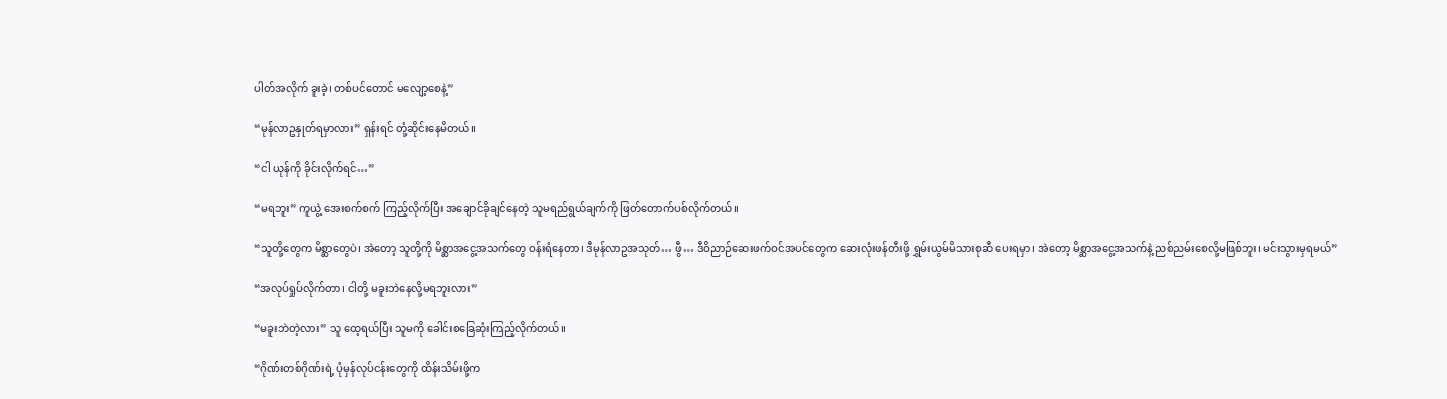ပါတ်အလိုက် ခူးခဲ့၊ တစ်ပင်တောင် မလျော့စေနဲ့”

“မုန်လာဥနှုတ်ရမှာလား” ရှန်းရင် တုံ့ဆိုင်းနေမိတယ်။

“ငါ ယုန်ကို ခိုင်းလိုက်ရင်…”

“မရဘူး” ကူယွဲ့ အေးစက်စက် ကြည့်လိုက်ပြီး အချောင်ခိုချင်နေတဲ့ သူမရည်ရွယ်ချက်ကို ဖြတ်တောက်ပစ်လိုက်တယ်။

“သူတို့တွေက မိစ္ဆာတွေပဲ၊ အဲတော့ သူတို့ကို မိစ္ဆာအငွေ့အသက်တွေ ဝန်းရံနေတာ၊ ဒီမုန်လာဥအသုတ်… ဖွီ… ဒီဝိညာဉ်ဆေးဖက်ဝင်အပင်တွေက ဆေးလုံးဖန်တီးဖို့ ရွှမ်းယွမ်မိသားစုဆီ ပေးရမှာ၊ အဲတော့ မိစ္ဆာအငွေ့အသက်နဲ့ ညစ်ညမ်းစေလို့မဖြစ်ဘူး၊ မင်းသွားမှရမယ်”

“အလုပ်ရှုပ်လိုက်တာ၊ ငါတို့ မခူးဘဲနေလို့မရဘူးလား”

“မခူးဘဲတဲ့လား” သူ ထေ့ရယ်ပြီး သူမကို ခေါင်းစခြေဆုံးကြည့်လိုက်တယ်။

“ဂိုဏ်းတစ်ဂိုဏ်းရဲ့ ပုံမှန်လုပ်ငန်းတွေကို ထိန်းသိမ်းဖို့က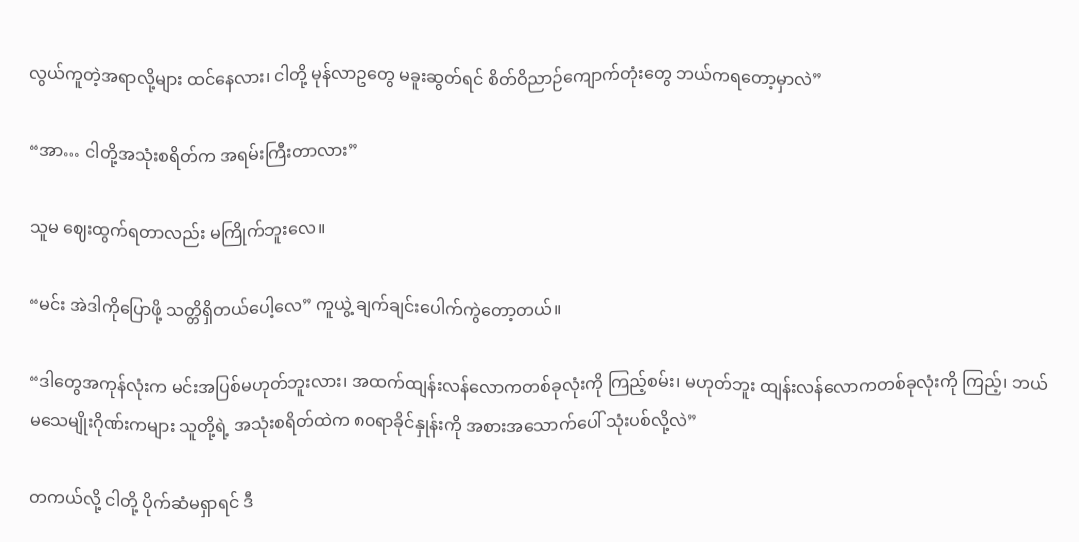လွယ်ကူတဲ့အရာလို့များ ထင်နေလား၊ ငါတို့ မုန်လာဥတွေ မခူးဆွတ်ရင် စိတ်ဝိညာဉ်ကျောက်တုံးတွေ ဘယ်ကရတော့မှာလဲ”

“အာ… ငါတို့အသုံးစရိတ်က အရမ်းကြီးတာလား”

သူမ ဈေးထွက်ရတာလည်း မကြိုက်ဘူးလေ။

“မင်း အဲဒါကိုပြောဖို့ သတ္တိရှိတယ်ပေါ့လေ” ကူယွဲ့ ချက်ချင်းပေါက်ကွဲတော့တယ်။

“ဒါတွေအကုန်လုံးက မင်းအပြစ်မဟုတ်ဘူးလား၊ အထက်ထျန်းလန်လောကတစ်ခုလုံးကို ကြည့်စမ်း၊ မဟုတ်ဘူး ထျန်းလန်လောကတစ်ခုလုံးကို ကြည့်၊ ဘယ်မသေမျိုးဂိုဏ်းကများ သူတို့ရဲ့ အသုံးစရိတ်ထဲက ၈၀ရာခိုင်နှုန်းကို အစားအသောက်ပေါ် သုံးပစ်လို့လဲ”

တကယ်လို့ ငါတို့ ပိုက်ဆံမရှာရင် ဒီ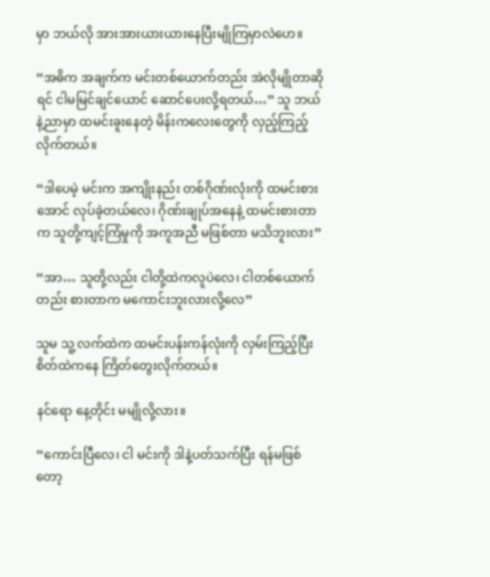မှာ ဘယ်လို အားအားယားယားနေပြီးမျိုကြမှာလဲဟေ။

“အဓိက အချက်က မင်းတစ်ယောက်တည်း အဲလိုမျိုတာဆိုရင် ငါမမြင်ချင်ယောင် ဆောင်ပေးလို့ရတယ်…” သူ ဘယ်နဲ့ညာမှာ ထမင်းခူးနေတဲ့ မိန်းကလေးတွေကို လှည့်ကြည့်လိုက်တယ်။

“ဒါပေမဲ့ မင်းက အကျိုးနည်း တစ်ဂိုဏ်းလုံးကို ထမင်းစားအောင် လုပ်ခဲ့တယ်လေ၊ ဂိုဏ်းချုပ်အနေနဲ့ ထမင်းစားတာက သူတို့ကျင့်ကြံမှုကို အကူအညီ မဖြစ်တာ မသိဘူးလား”

“အာ… သူတို့လည်း ငါတို့ထဲကလူပဲလေ၊ ငါတစ်ယောက်တည်း စားတာက မကောင်းဘူးလားလို့လေ”

သူမ သူ့ လက်ထဲက ထမင်းပန်းကန်လုံးကို လှမ်းကြည့်ပြီး စိတ်ထဲကနေ ကြိတ်တွေးလိုက်တယ်။

နင်ရော နေ့တိုင်း မမျိုလို့လား။

“ကောင်းပြီလေ၊ ငါ မင်းကို ဒါနဲ့ပတ်သက်ပြီး ရန်မဖြစ်တော့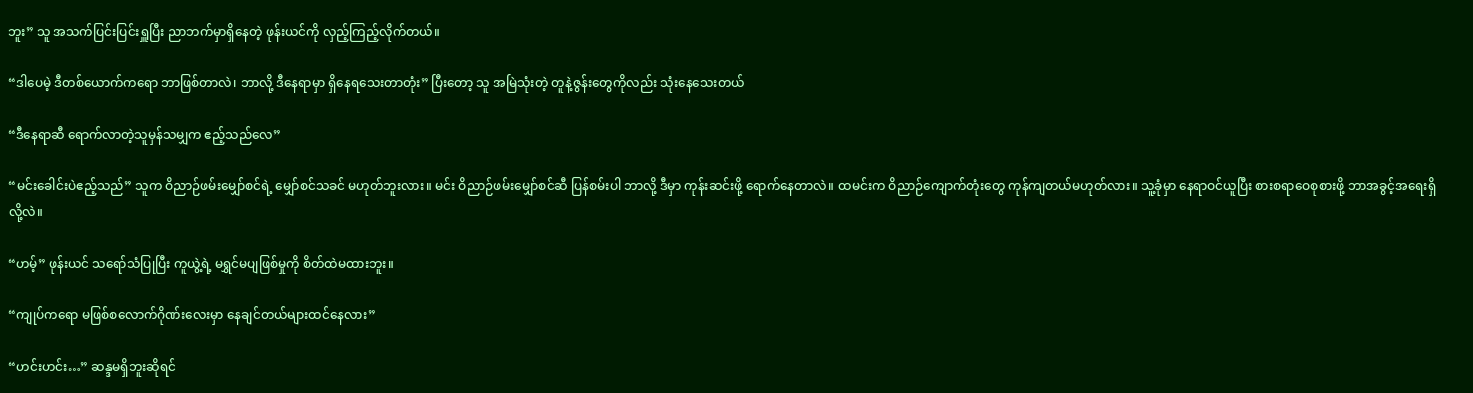ဘူး” သူ အသက်ပြင်းပြင်းရှူပြီး ညာဘက်မှာရှိနေတဲ့ ဖုန်းယင်ကို လှည့်ကြည့်လိုက်တယ်။

“ဒါပေမဲ့ ဒီတစ်ယောက်ကရော ဘာဖြစ်တာလဲ၊ ဘာလို့ ဒီနေရာမှာ ရှိနေရသေးတာတုံး” ပြီးတော့ သူ အမြဲသုံးတဲ့ တူနဲ့ဇွန်းတွေကိုလည်း သုံးနေသေးတယ်

“ဒီနေရာဆီ ရောက်လာတဲ့သူမှန်သမျှက ဧည့်သည်လေ”

“မင်းခေါင်းပဲဧည့်သည်” သူက ဝိညာဉ်ဖမ်းမျှော်စင်ရဲ့ မျှော်စင်သခင် မဟုတ်ဘူးလား။ မင်း ဝိညာဉ်ဖမ်းမျှော်စင်ဆီ ပြန်စမ်းပါ ဘာလို့ ဒီမှာ ကုန်းဆင်းဖို့ ရောက်နေတာလဲ။ ထမင်းက ဝိညာဉ်ကျောက်တုံးတွေ ကုန်ကျတယ်မဟုတ်လား။ သူ့ခုံမှာ နေရာဝင်ယူပြီး စားစရာဝေစုစားဖို့ ဘာအခွင့်အရေးရှိလို့လဲ။

“ဟမ့်” ဖုန်းယင် သရော်သံပြုပြီး ကူယွဲ့ရဲ့ မရွှင်မပျဖြစ်မှုကို စိတ်ထဲမထားဘူး။

“ကျုပ်ကရော မဖြစ်စလောက်ဂိုဏ်းလေးမှာ နေချင်တယ်များထင်နေလား”

“ဟင်းဟင်း…” ဆန္ဒမရှိဘူးဆိုရင်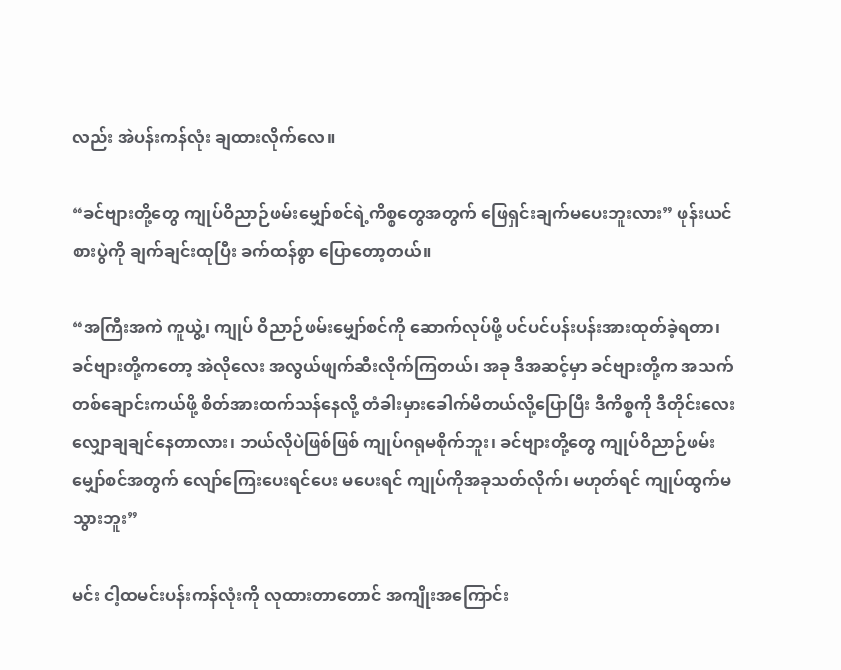လည်း အဲပန်းကန်လုံး ချထားလိုက်လေ။

“ခင်ဗျားတို့တွေ ကျုပ်ဝိညာဉ်ဖမ်းမျှော်စင်ရဲ့ကိစ္စတွေအတွက် ဖြေရှင်းချက်မပေးဘူးလား” ဖုန်းယင် စားပွဲကို ချက်ချင်းထုပြီး ခက်ထန်စွာ ပြောတော့တယ်။

“အကြီးအကဲ ကူယွဲ့၊ ကျုပ် ဝိညာဉ်ဖမ်းမျှော်စင်ကို ဆောက်လုပ်ဖို့ ပင်ပင်ပန်းပန်းအားထုတ်ခဲ့ရတာ၊ ခင်ဗျားတို့ကတော့ အဲလိုလေး အလွယ်ဖျက်ဆီးလိုက်ကြတယ်၊ အခု ဒီအဆင့်မှာ ခင်ဗျားတို့က အသက်တစ်ချောင်းကယ်ဖို့ စိတ်အားထက်သန်နေလို့ တံခါးမှားခေါက်မိတယ်လို့ပြောပြီး ဒီကိစ္စကို ဒီတိုင်းလေး လျှောချချင်နေတာလား၊ ဘယ်လိုပဲဖြစ်ဖြစ် ကျုပ်ဂရုမစိုက်ဘူး၊ ခင်ဗျားတို့တွေ ကျုပ်ဝိညာဉ်ဖမ်းမျှော်စင်အတွက် လျော်ကြေးပေးရင်ပေး မပေးရင် ကျုပ်ကိုအခုသတ်လိုက်၊ မဟုတ်ရင် ကျုပ်ထွက်မသွားဘူး”

မင်း ငါ့ထမင်းပန်းကန်လုံးကို လုထားတာတောင် အကျိုးအကြောင်း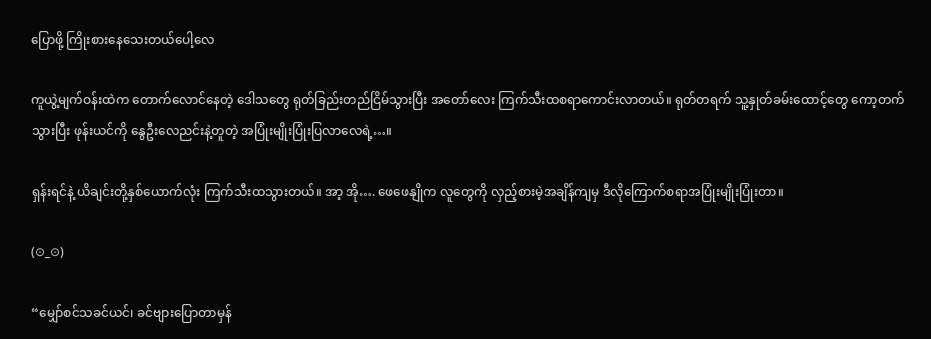ပြောဖို့ ကြိုးစားနေသေးတယ်ပေါ့လေ

ကူယွဲ့မျက်ဝန်းထဲက တောက်လောင်နေတဲ့ ဒေါသတွေ ရုတ်ခြည်းတည်ငြိမ်သွားပြီး အတော်လေး ကြက်သီးထစရာကောင်းလာတယ်။ ရုတ်တရက် သူ့နှုတ်ခမ်းထောင့်တွေ ကော့တက်သွားပြီး ဖုန်းယင်ကို နွေဦးလေညင်းနဲ့တူတဲ့ အပြုံးမျိုးပြုံးပြ‌လာလေရဲ့…။

ရှန်းရင်နဲ့ ယိချင်းတို့နှစ်ယောက်လုံး ကြက်သီးထသွားတယ်။ အာ့ အို…. ဖေဖေနျိုက လူတွေကို လှည့်စားမဲ့အချိန်ကျမှ ဒီလိုကြောက်စရာအပြုံးမျိုးပြုံးတာ။

(⊙_⊙)

“မျှော်စင်သခင်ယင်၊ ခင်ဗျားပြောတာမှန်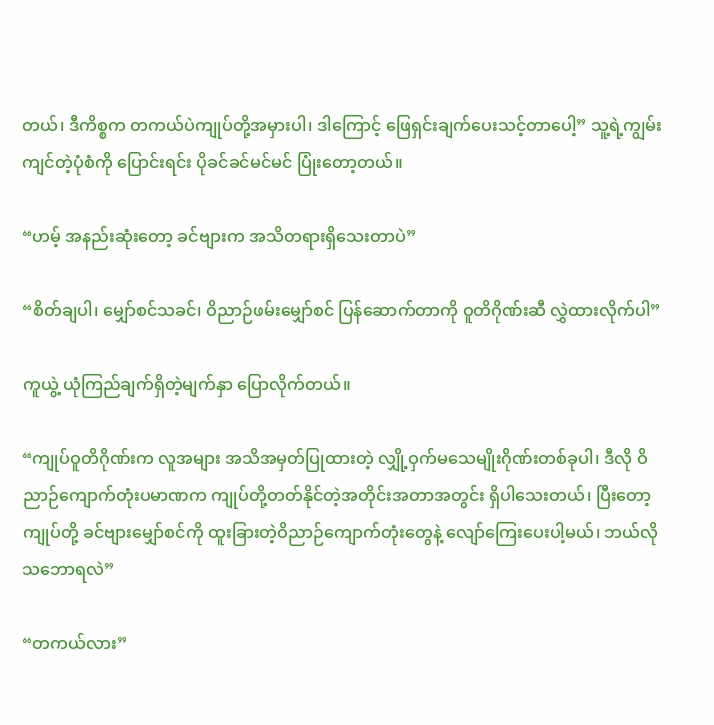တယ်၊ ဒီကိစ္စက တကယ်ပဲကျုပ်တို့အမှားပါ၊ ဒါကြောင့် ဖြေရှင်းချက်ပေးသင့်တာပေါ့” သူ့ရဲ့ကျွမ်းကျင်တဲ့ပုံစံကို ပြောင်းရင်း ပိုခင်ခင်မင်မင် ပြုံးတော့တယ်။

“ဟမ့် အနည်းဆုံးတော့ ခင်ဗျားက အသိတရားရှိသေးတာပဲ”

“စိတ်ချပါ၊ မျှော်စင်သခင်၊ ဝိညာဉ်ဖမ်းမျှော်စင် ပြန်ဆောက်တာကို ဝူတိဂိုဏ်းဆီ လွှဲထားလိုက်ပါ”

ကူယွဲ့ ယုံကြည်ချက်ရှိတဲ့မျက်နှာ ပြောလိုက်တယ်။

“ကျုပ်ဝူတိဂိုဏ်းက လူအများ အသိအမှတ်ပြုထားတဲ့ လျှို့ဝှက်မသေမျိုးဂိုဏ်းတစ်ခုပါ၊ ဒီလို ဝိညာဉ်ကျောက်တုံးပမာဏက ကျုပ်တို့တတ်နိုင်တဲ့အတိုင်းအတာအတွင်း ရှိပါသေးတယ်၊ ပြီးတော့ ကျုပ်တို့ ခင်ဗျားမျှော်စင်ကို ထူးခြားတဲ့ဝိညာဉ်ကျောက်တုံးတွေနဲ့ လျော်ကြေးပေးပါ့မယ်၊ ဘယ်လိုသဘောရလဲ”

“တကယ်လား”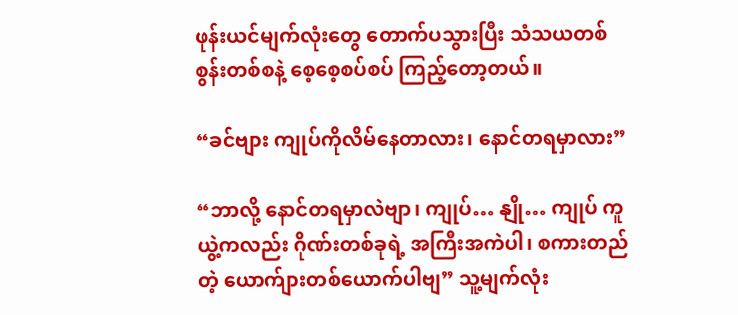ဖုန်းယင်မျက်လုံးတွေ တောက်ပသွားပြီး သံသယတစ်စွန်းတစ်စနဲ့ စေ့စေ့စပ်စပ် ကြည့်တော့တယ်။

“ခင်ဗျား ကျုပ်ကိုလိမ်နေတာလား၊ နောင်တရမှာလား”

“ဘာလို့ နောင်တရမှာလဲဗျာ၊ ကျုပ်… နျို… ကျုပ် ကူယွဲ့ကလည်း ဂိုဏ်းတစ်ခုရဲ့ အကြီးအကဲပါ၊ စကားတည်တဲ့ ယောက်ျားတစ်ယောက်ပါဗျ” သူ့မျက်လုံး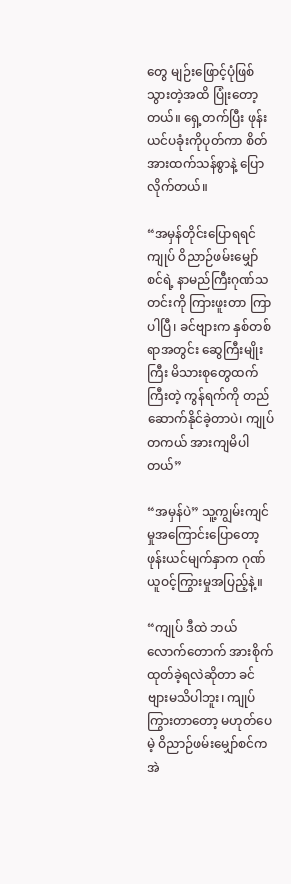တွေ မျဉ်းဖြောင့်ပုံဖြစ်သွားတဲ့အထိ ပြုံးတော့တယ်။ ရှေ့တက်ပြီး ဖုန်းယင်ပခုံးကိုပုတ်ကာ စိတ်အားထက်သန်စွာနဲ့ ပြောလိုက်တယ်။

“အမှန်တိုင်းပြောရရင် ကျုပ် ဝိညာဉ်ဖမ်းမျှော်စင်ရဲ့ နာမည်ကြီးဂုဏ်သတင်းကို ကြားဖူးတာ ကြာပါပြီ၊ ခင်ဗျားက နှစ်တစ်ရာအတွင်း ဆွေကြီးမျိုးကြီး မိသားစုတွေထက်ကြီးတဲ့ ကွန်ရက်ကို တည်ဆောက်နိုင်ခဲ့တာပဲ၊ ကျုပ်တကယ် အားကျမိပါတယ်”

“အမှန်ပဲ” သူ့ကျွမ်းကျင်မှုအကြောင်းပြောတော့ ဖုန်းယင်မျက်နှာက ဂုဏ်ယူဝင့်ကြွားမှုအပြည့်နဲ့။

“ကျုပ် ဒီထဲ ဘယ်လောက်တောက် အားစိုက်ထုတ်ခဲ့ရလဲဆိုတာ ခင်ဗျားမသိပါဘူး၊ ကျုပ်ကြွားတာတော့ မဟုတ်ပေမဲ့ ဝိညာဉ်ဖမ်းမျှော်စင်က အဲ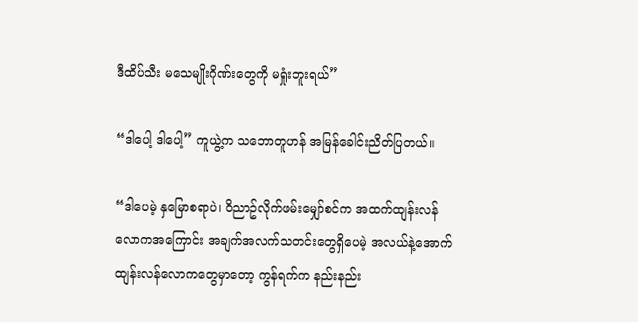ဒီထိပ်သီး မသေမျိုးဂိုဏ်းတွေကို မရှုံးဘူးရယ်”

“ဒါပေါ့ ဒါပေါ့” ကူယွဲ့က သဘောတူဟန် အမြန်ခေါင်းညိတ်ပြ‌တယ်။

“ဒါပေမဲ့ နှမြောစရာပဲ၊ ဝိညာဥ်လိုက်ဖမ်းမျှော်စင်က အထက်ထျန်းလန်လောကအကြောင်း အချက်အလက်သတင်းတွေရှိပေမဲ့ အလယ်နဲ့အောက်ထျန်းလန်လောကတွေမှာတော့ ကွန်ရက်က နည်းနည်း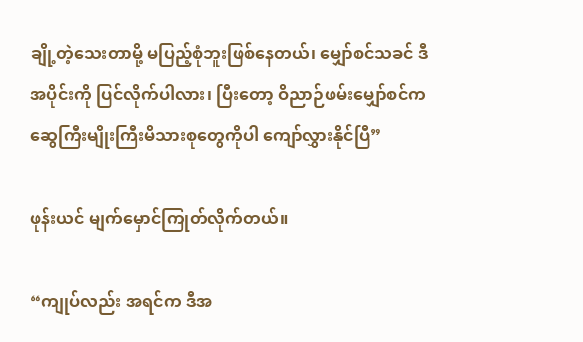ချို့တဲ့သေးတာမို့ မပြည့်စုံဘူးဖြစ်နေတယ်၊ မျှော်စင်သခင် ဒီအပိုင်းကို ပြင်လိုက်ပါလား၊ ပြီးတော့ ဝိညာဉ်ဖမ်းမျှော်စင်က ဆွေကြီးမျိုးကြီးမိသားစုတွေကိုပါ ကျော်လွှားနိုင်ပြီ”

ဖုန်းယင် မျက်မှောင်ကြုတ်လိုက်တယ်။

“ကျုပ်လည်း အရင်က ဒီအ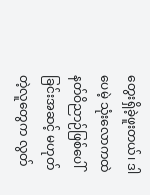တွေးရှိခဲ့ဖူးတယ်၊ ဒါပေမဲ့ သုံးလောကထဲ နတ်ဝိညာဉ်ဖြစ်ပေါ်ခြင်းအဆင့် မဟုတ်တဲ့လူတွေက လွတ်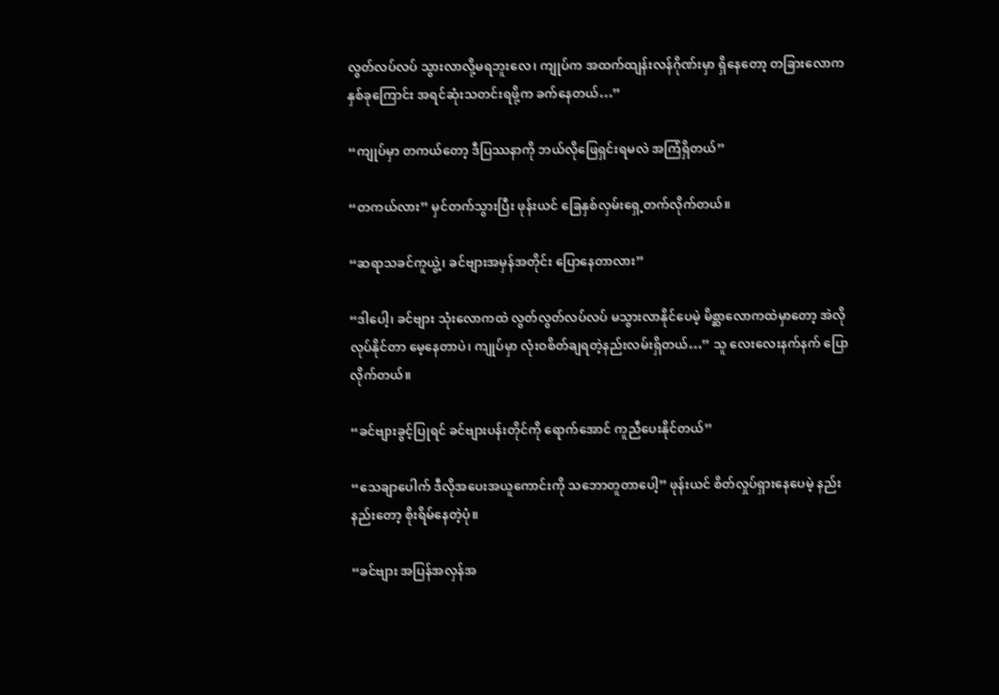လွတ်လပ်လပ် သွားလာလို့မရဘူးလေ၊ ကျုပ်က အထက်ထျန်းလန်ဂိုဏ်းမှာ ရှိနေတော့ တခြားလောကနှစ်ခုကြောင်း အရင်ဆုံးသတင်းရဖို့က ခက်နေတယ်…”

“ကျုပ်မှာ တကယ်တော့ ဒီပြဿနာကို ဘယ်လိုဖြေရှင်းရမလဲ အကြံရှိတယ်”

“တကယ်လား” မှင်တက်သွားပြီး ဖုန်းယင် ခြေနှစ်လှမ်းရှေ့တက်လိုက်တယ်။

“ဆရာသခင်ကူယွဲ့၊ ခင်ဗျားအမှန်အတိုင်း ပြောနေတာလား”

“ဒါပေါ့၊ ခင်ဗျား ‌သုံးလောကထဲ လွတ်လွတ်လပ်လပ် မသွားလာနိုင်ပေမဲ့ မိစ္ဆာလောကထဲမှာတော့ အဲလိုလုပ်နိုင်တာ မေ့နေတာပဲ၊ ကျုပ်မှာ လုံးဝစိတ်ချရတဲ့နည်းလမ်းရှိတယ်…” သူ လေးလေးနက်နက် ပြောလိုက်တယ်။

“ခင်ဗျားခွင့်ပြုရင် ခင်ဗျားပန်းတိုင်ကို ရောက်အောင် ကူညီပေးနိုင်တယ်”

“သေချာပေါက် ဒီလိုအပေးအယူကောင်းကို သဘောတူ‌တာပေါ့” ဖုန်းယင် စိတ်လှုပ်ရှားနေပေမဲ့ နည်းနည်းတော့ စိုးရိမ်နေတဲ့ပုံ။

“ခင်ဗျား အပြန်အလှန်အ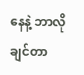နေနဲ့ ဘာလိုချင်တာ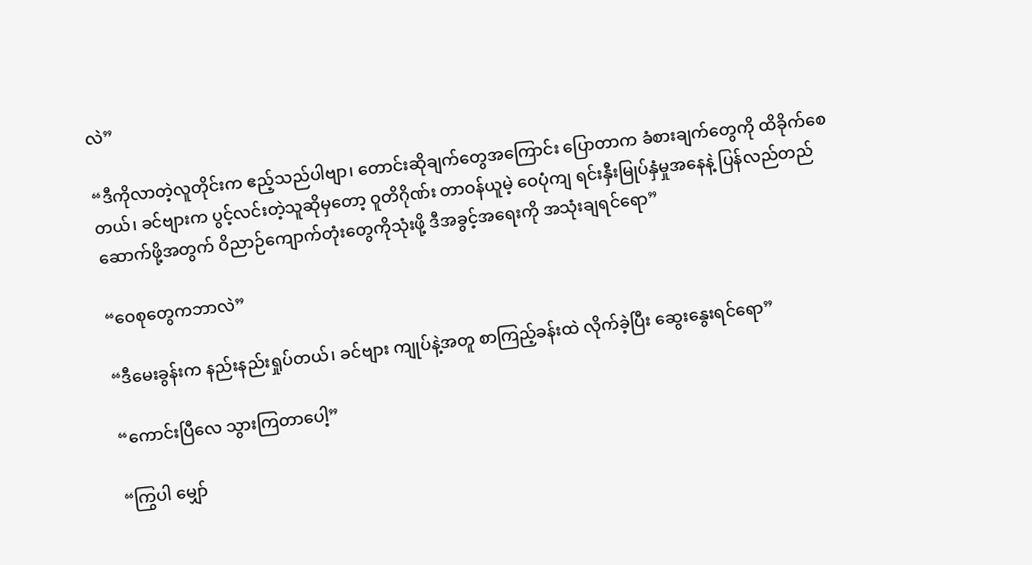လဲ”

“ဒီကိုလာတဲ့လူတိုင်းက ဧည့်သည်ပါဗျာ၊ တောင်းဆိုချက်တွေအကြောင်း ပြောတာက ခံစားချက်တွေကို ထိခိုက်စေတယ်၊ ခင်ဗျားက ပွင့်လင်းတဲ့သူဆိုမှတော့ ဝူတိဂိုဏ်း တာဝန်ယူမဲ့ ဝေပုံကျ ရင်းနှီးမြုပ်နှံမှုအနေနဲ့ ပြန်လည်တည်ဆောက်ဖို့အတွက် ဝိညာဉ်ကျောက်တုံးတွေကိုသုံးဖို့ ဒီအခွင့်အရေးကို အသုံးချရင်ရော”

“ဝေစုတွေကဘာလဲ”

“ဒီမေးခွန်းက နည်းနည်းရှုပ်တယ်၊ ခင်ဗျား ကျုပ်နဲ့အတူ စာကြည့်ခန်းထဲ လိုက်ခဲ့ပြီး ဆွေးနွေးရင်ရော”

“ကောင်းပြီလေ သွားကြတာပေါ့”

“ကြွပါ မျှော်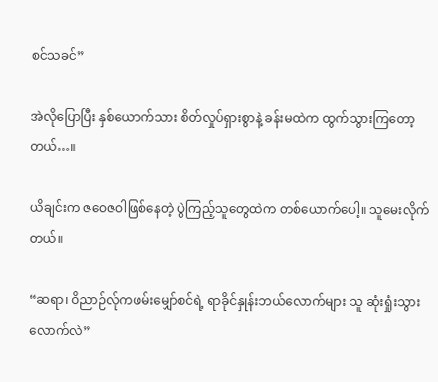စင်သခင်”

အဲလိုပြောပြီး နှစ်ယောက်သား စိတ်လှုပ်ရှားစွာနဲ့ ခန်းမထဲက ထွက်သွားကြတော့တယ်…။

ယိချင်းက ဇဝေဇဝါဖြစ်နေတဲ့ ပွဲကြည့်သူတွေထဲက တစ်ယောက်ပေါ့။ သူမေးလိုက်တယ်။

“ဆရာ၊ ဝိညာဉ်လ်ုကဖမ်းမျှော်စင်ရဲ့ ရာခိုင်နှုန်းဘယ်လောက်များ သူ ဆုံးရှုံးသွားလောက်လဲ”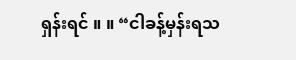ရှန်းရင် ။ ။ “ငါခန့်မှန်းရ‌သ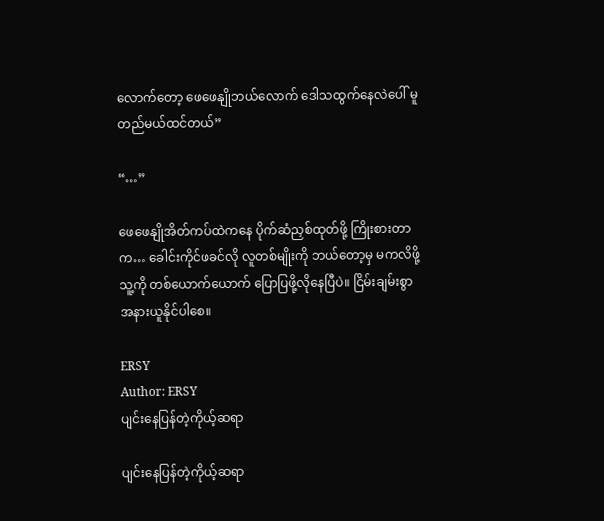လောက်တော့ ဖေဖေနျိုဘယ်လောက် ဒေါသထွက်နေလဲပေါ် မူတည်မယ်ထင်တယ်”

“…”

ဖေဖေနျိုအိတ်ကပ်ထဲကနေ ပိုက်ဆံညှစ်ထုတ်ဖို့ ကြိုးစားတာက… ခေါင်းကိုင်ဖခင်လို လူတစ်မျိုးကို ဘယ်တော့မှ မကလိဖို့ သူ့ကို တစ်ယောက်ယောက် ပြောပြဖို့လိုနေပြီပဲ။ ငြိမ်းချမ်းစွာ အနားယူနိုင်ပါစေ။

ERSY
Author: ERSY
ပျင်းနေပြန်တဲ့ကိုယ့်ဆရာ

ပျင်းနေပြန်တဲ့ကိုယ့်ဆရာ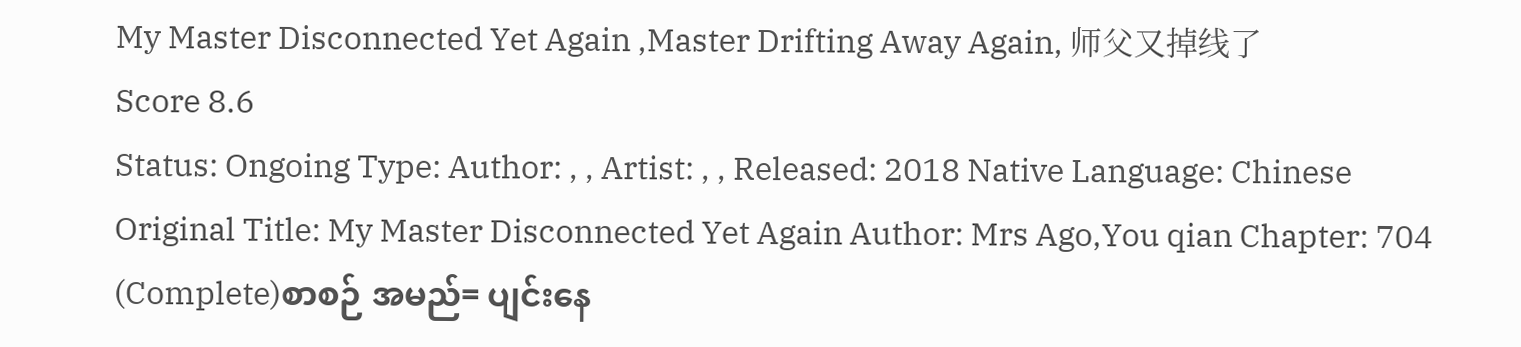My Master Disconnected Yet Again ,Master Drifting Away Again, 师父又掉线了
Score 8.6
Status: Ongoing Type: Author: , , Artist: , , Released: 2018 Native Language: Chinese
Original Title: My Master Disconnected Yet Again Author: Mrs Ago,You qian Chapter: 704 (Complete)စာစဉ် အမည်= ပျင်းနေ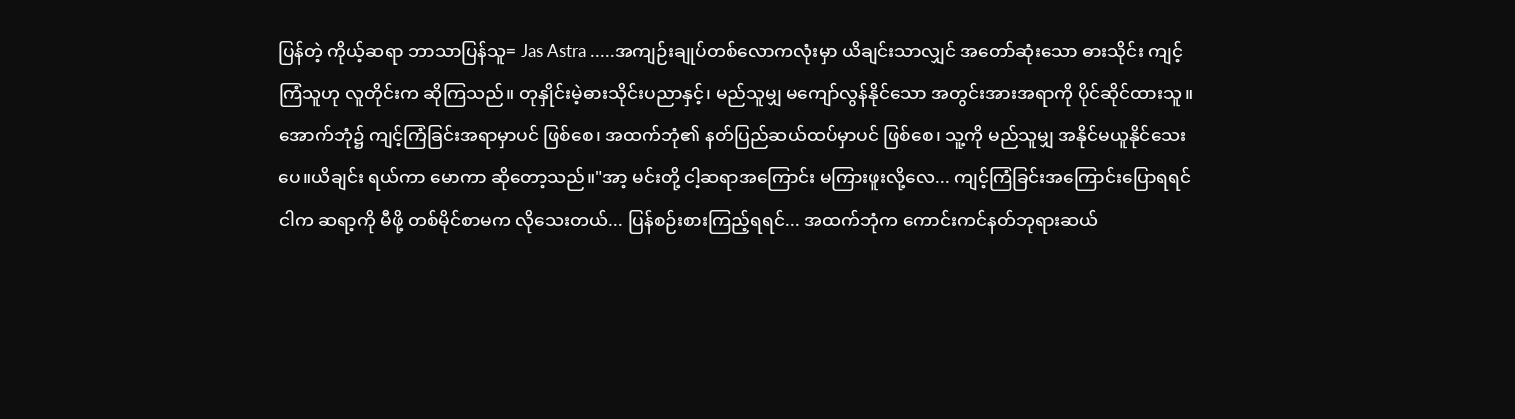ပြန်တဲ့ ကိုယ့်ဆရာ ဘာသာပြန်သူ= Jas Astra .....အကျဉ်းချုပ်တစ်လောကလုံးမှာ ယိချင်းသာလျှင် အတော်ဆုံးသော ဓားသိုင်း ကျင့်ကြံသူဟု လူတိုင်းက ဆိုကြသည်။ တုနှိုင်းမဲ့ဓားသိုင်းပညာနှင့်၊ မည်သူမျှ မကျော်လွန်နိုင်သော အတွင်းအားအရာကို ပိုင်ဆိုင်ထားသူ။ အောက်ဘုံ၌ ကျင့်ကြံခြင်းအရာမှာပင် ဖြစ်စေ၊ အထက်ဘုံ၏ နတ်ပြည်ဆယ်ထပ်မှာပင် ဖြစ်စေ၊ သူ့ကို မည်သူမျှ အနိုင်မယူနိုင်သေးပေ။ယိချင်း ရယ်ကာ မောကာ ဆိုတော့သည်။"အာ့ မင်းတို့ ငါ့ဆရာအကြောင်း မကြားဖူးလို့လေ... ကျင့်ကြံခြင်းအကြောင်းပြောရရင် ငါက ဆရာ့ကို မီဖို့ တစ်မိုင်စာမက လိုသေးတယ်... ပြန်စဉ်းစားကြည့်ရရင်... အထက်ဘုံက ကောင်းကင်နတ်ဘုရားဆယ်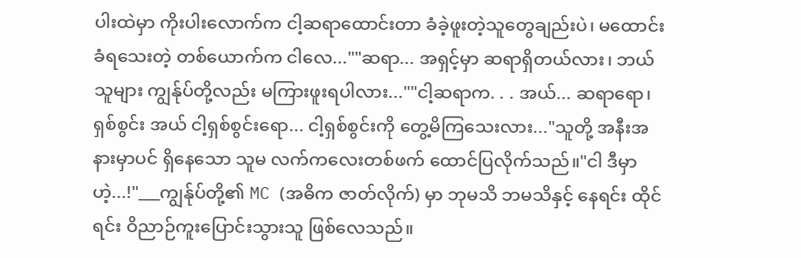ပါးထဲမှာ ကိုးပါးလောက်က ငါ့ဆရာထောင်းတာ ခံခဲ့ဖူးတဲ့သူတွေချည်းပဲ၊ မထောင်းခံရသေးတဲ့ တစ်ယောက်က ငါလေ...""ဆရာ... အရှင့်မှာ ဆရာရှိတယ်လား၊ ဘယ်သူများ ကျွန်ုပ်တို့လည်း မကြားဖူးရပါလား...""ငါ့ဆရာက. . . အယ်... ဆရာရော၊ ရှစ်စွင်း အယ် ငါ့ရှစ်စွင်းရော... ငါ့ရှစ်စွင်းကို တွေ့မိကြသေးလား..."သူတို့ အနီးအနားမှာပင် ရှိနေသော သူမ လက်ကလေးတစ်ဖက် ထောင်ပြလိုက်သည်။"ငါ ဒီမှာဟဲ့...!"___ကျွန်ုပ်တို့၏ MC (အဓိက ဇာတ်လိုက်) မှာ ဘုမသိ ဘမသိနှင့် နေရင်း ထိုင်ရင်း ဝိညာဉ်ကူးပြောင်းသွားသူ ဖြစ်လေသည်။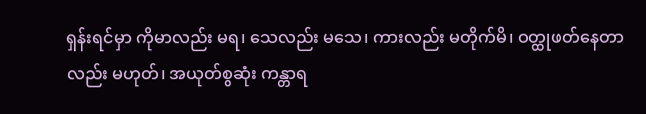ရှန်းရင်မှာ ကိုမာလည်း မရ၊ သေလည်း မသေ၊ ကားလည်း မတိုက်မိ၊ ဝတ္ထုဖတ်နေတာလည်း မဟုတ်၊ အယုတ်စွဆုံး ကန္တာရ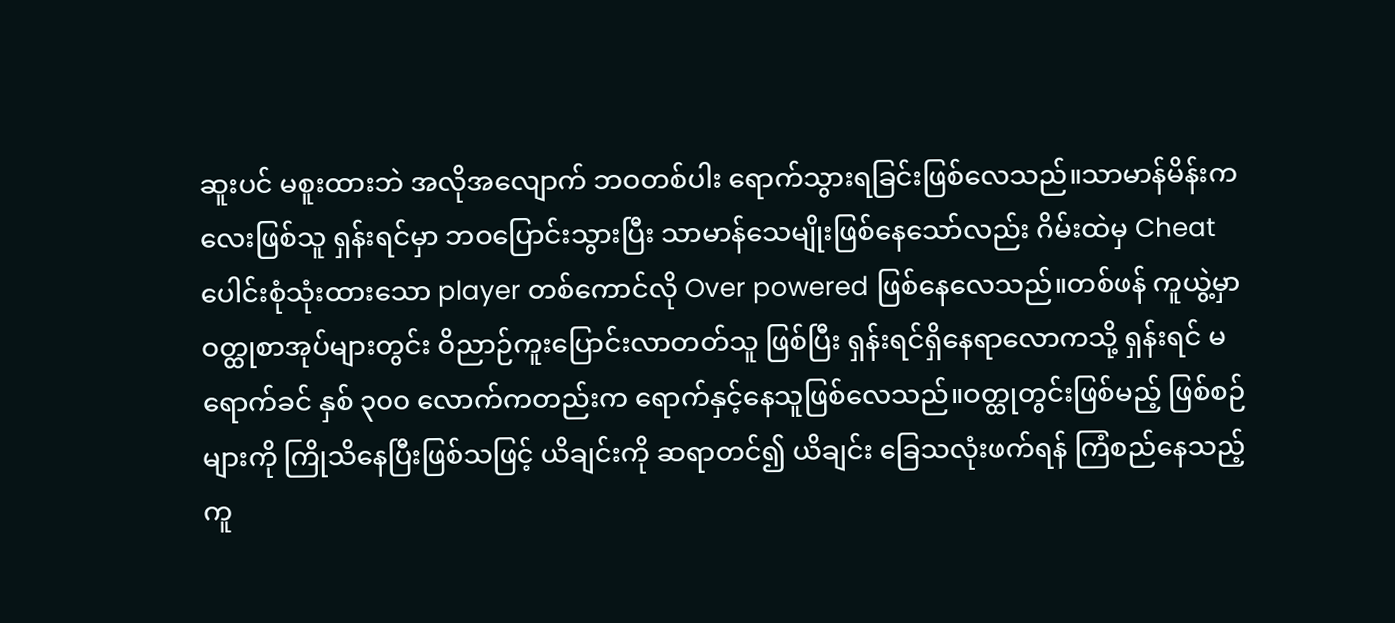ဆူးပင် မစူးထားဘဲ အလိုအလျောက် ဘဝတစ်ပါး ရောက်သွားရခြင်းဖြစ်လေသည်။သာမာန်မိန်းကလေးဖြစ်သူ ရှန်းရင်မှာ ဘဝပြောင်းသွားပြီး သာမာန်သေမျိုးဖြစ်နေသော်လည်း ဂိမ်းထဲမှ Cheat ပေါင်းစုံသုံးထားသော player တစ်ကောင်လို Over powered ဖြစ်နေလေသည်။တစ်ဖန် ကူယွဲ့မှာ ဝတ္ထုစာအုပ်များတွင်း ဝိညာဉ်ကူးပြောင်းလာတတ်သူ ဖြစ်ပြီး ရှန်းရင်ရှိနေရာလောကသို့ ရှန်းရင် မရောက်ခင် နှစ် ၃၀၀ လောက်ကတည်းက ရောက်နှင့်နေသူဖြစ်လေသည်။ဝတ္ထုတွင်းဖြစ်မည့် ဖြစ်စဉ်များကို ကြိုသိနေပြီးဖြစ်သဖြင့် ယိချင်းကို ဆရာတင်၍ ယိချင်း ခြေသလုံးဖက်ရန် ကြံစည်နေသည့် ကူ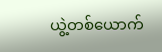ယွဲ့တစ်ယောက်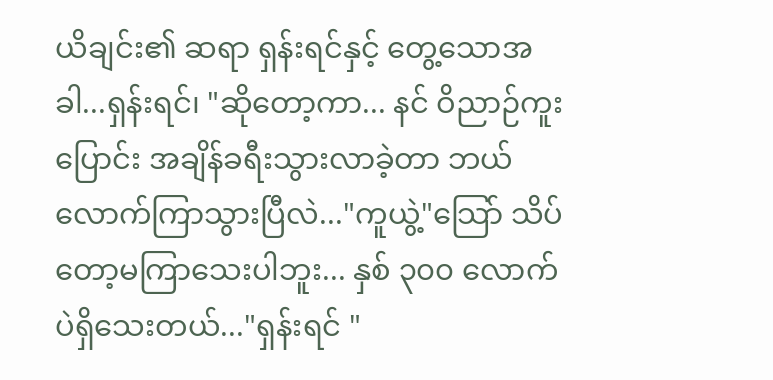ယိချင်း၏ ဆရာ ရှန်းရင်နှင့် တွေ့သောအခါ...ရှန်းရင်၊ "ဆိုတော့ကာ... နင် ဝိညာဉ်ကူးပြောင်း အချိန်ခရီးသွားလာခဲ့တာ ဘယ်လောက်ကြာသွားပြီလဲ..."ကူယွဲ့"သြော် သိပ်တော့မကြာသေးပါဘူး... နှစ် ၃၀၀ လောက်ပဲရှိသေးတယ်..."ရှန်းရင် "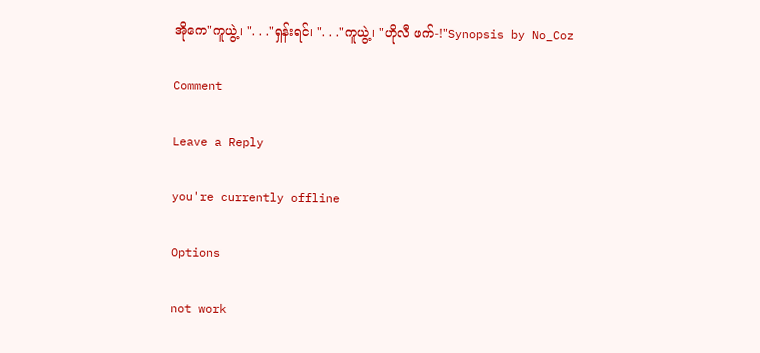အိုကေ"ကူယွဲ့၊ ". . ."ရှန်းရင်၊ ". . ."ကူယွဲ့၊ "ဟိုလီ ဖက်-!"Synopsis by No_Coz

Comment

Leave a Reply

you're currently offline

Options

not work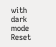with dark mode
Reset